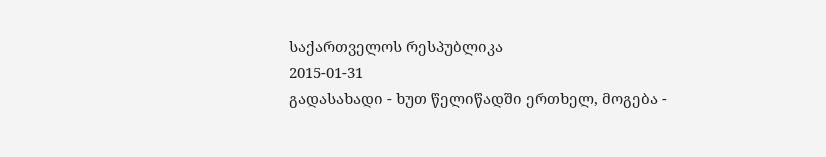საქართველოს რესპუბლიკა
2015-01-31
გადასახადი - ხუთ წელიწადში ერთხელ, მოგება -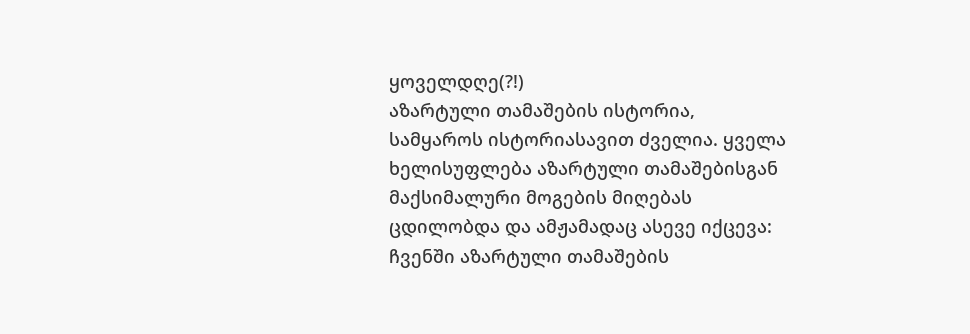ყოველდღე(?!)
აზარტული თამაშების ისტორია, სამყაროს ისტორიასავით ძველია. ყველა ხელისუფლება აზარტული თამაშებისგან მაქსიმალური მოგების მიღებას ცდილობდა და ამჟამადაც ასევე იქცევა: ჩვენში აზარტული თამაშების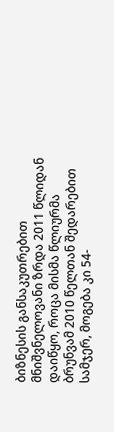ბიზნესის განსაკუთრებით მნიშვნელოვანი ზრდა 2011 წლიდან დაიწყო, როცა მისმა წლიურმა ბრუნვამ 2010 წელთან შედარებით სამჯერ, მოგება კი 54-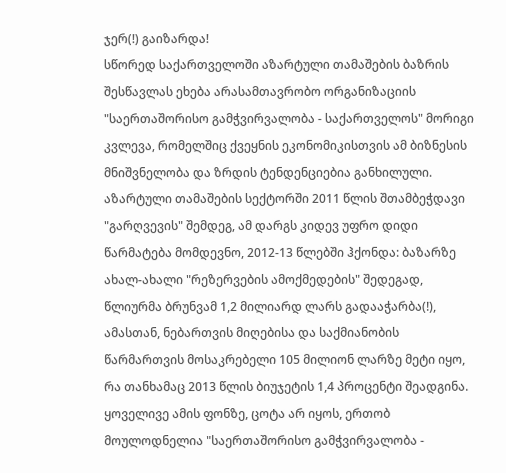ჯერ(!) გაიზარდა!
სწორედ საქართველოში აზარტული თამაშების ბაზრის შესწავლას ეხება არასამთავრობო ორგანიზაციის "საერთაშორისო გამჭვირვალობა - საქართველოს" მორიგი კვლევა, რომელშიც ქვეყნის ეკონომიკისთვის ამ ბიზნესის მნიშვნელობა და ზრდის ტენდენციებია განხილული.
აზარტული თამაშების სექტორში 2011 წლის შთამბეჭდავი "გარღვევის" შემდეგ, ამ დარგს კიდევ უფრო დიდი წარმატება მომდევნო, 2012-13 წლებში ჰქონდა: ბაზარზე ახალ-ახალი "რეზერვების ამოქმედების" შედეგად, წლიურმა ბრუნვამ 1,2 მილიარდ ლარს გადააჭარბა(!), ამასთან, ნებართვის მიღებისა და საქმიანობის წარმართვის მოსაკრებელი 105 მილიონ ლარზე მეტი იყო, რა თანხამაც 2013 წლის ბიუჯეტის 1,4 პროცენტი შეადგინა. ყოველივე ამის ფონზე, ცოტა არ იყოს, ერთობ მოულოდნელია "საერთაშორისო გამჭვირვალობა -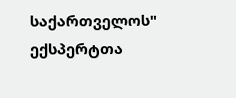საქართველოს" ექსპერტთა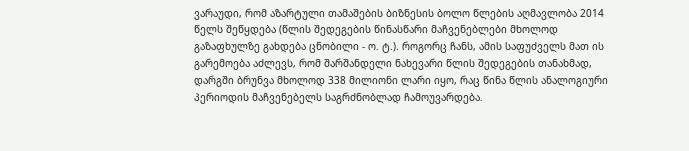ვარაუდი, რომ აზარტული თამაშების ბიზნესის ბოლო წლების აღმავლობა 2014 წელს შეწყდება (წლის შედეგების წინასწარი მაჩვენებლები მხოლოდ გაზაფხულზე გახდება ცნობილი - ო. ტ.). როგორც ჩანს, ამის საფუძველს მათ ის გარემოება აძლევს, რომ შარშანდელი ნახევარი წლის შედეგების თანახმად, დარგში ბრუნვა მხოლოდ 338 მილიონი ლარი იყო, რაც წინა წლის ანალოგიური პერიოდის მაჩვენებელს საგრძნობლად ჩამოუვარდება.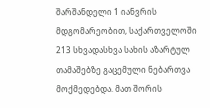შარშანდელი 1 იანვრის მდგომარეობით, საქართველოში 213 სხვადასხვა სახის აზარტულ თამაშებზე გაცემული ნებართვა მოქმედებდა. მათ შორის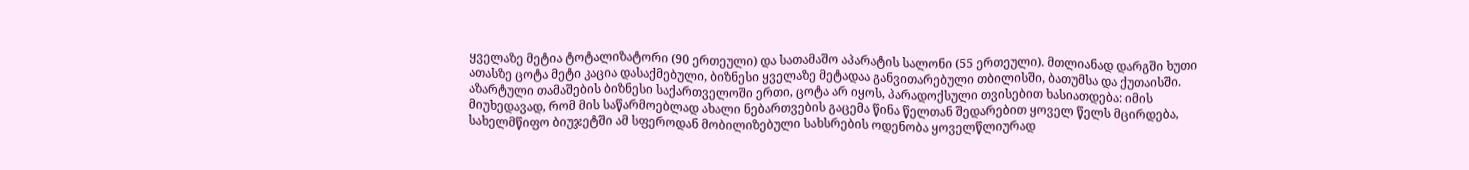ყველაზე მეტია ტოტალიზატორი (90 ერთეული) და სათამაშო აპარატის სალონი (55 ერთეული). მთლიანად დარგში ხუთი ათასზე ცოტა მეტი კაცია დასაქმებული, ბიზნესი ყველაზე მეტადაა განვითარებული თბილისში, ბათუმსა და ქუთაისში.
აზარტული თამაშების ბიზნესი საქართველოში ერთი, ცოტა არ იყოს, პარადოქსული თვისებით ხასიათდება: იმის მიუხედავად, რომ მის საწარმოებლად ახალი ნებართვების გაცემა წინა წელთან შედარებით ყოველ წელს მცირდება, სახელმწიფო ბიუჯეტში ამ სფეროდან მობილიზებული სახსრების ოდენობა ყოველწლიურად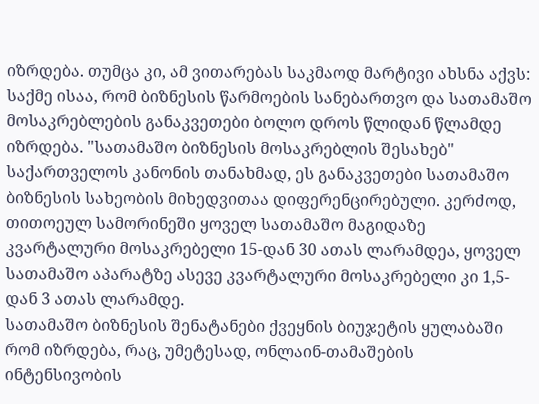იზრდება. თუმცა კი, ამ ვითარებას საკმაოდ მარტივი ახსნა აქვს: საქმე ისაა, რომ ბიზნესის წარმოების სანებართვო და სათამაშო მოსაკრებლების განაკვეთები ბოლო დროს წლიდან წლამდე იზრდება. "სათამაშო ბიზნესის მოსაკრებლის შესახებ" საქართველოს კანონის თანახმად, ეს განაკვეთები სათამაშო ბიზნესის სახეობის მიხედვითაა დიფერენცირებული. კერძოდ, თითოეულ სამორინეში ყოველ სათამაშო მაგიდაზე კვარტალური მოსაკრებელი 15-დან 30 ათას ლარამდეა, ყოველ სათამაშო აპარატზე ასევე კვარტალური მოსაკრებელი კი 1,5-დან 3 ათას ლარამდე.
სათამაშო ბიზნესის შენატანები ქვეყნის ბიუჯეტის ყულაბაში რომ იზრდება, რაც, უმეტესად, ონლაინ-თამაშების ინტენსივობის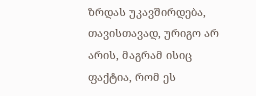ზრდას უკავშირდება, თავისთავად, ურიგო არ არის, მაგრამ ისიც ფაქტია, რომ ეს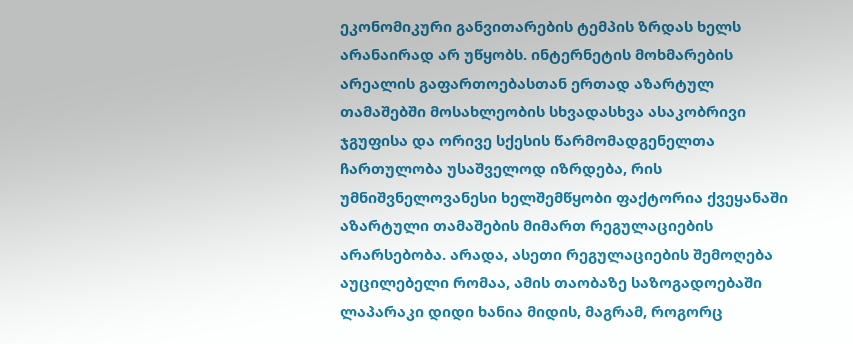ეკონომიკური განვითარების ტემპის ზრდას ხელს არანაირად არ უწყობს. ინტერნეტის მოხმარების არეალის გაფართოებასთან ერთად აზარტულ თამაშებში მოსახლეობის სხვადასხვა ასაკობრივი ჯგუფისა და ორივე სქესის წარმომადგენელთა ჩართულობა უსაშველოდ იზრდება, რის უმნიშვნელოვანესი ხელშემწყობი ფაქტორია ქვეყანაში აზარტული თამაშების მიმართ რეგულაციების არარსებობა. არადა, ასეთი რეგულაციების შემოღება აუცილებელი რომაა, ამის თაობაზე საზოგადოებაში ლაპარაკი დიდი ხანია მიდის, მაგრამ, როგორც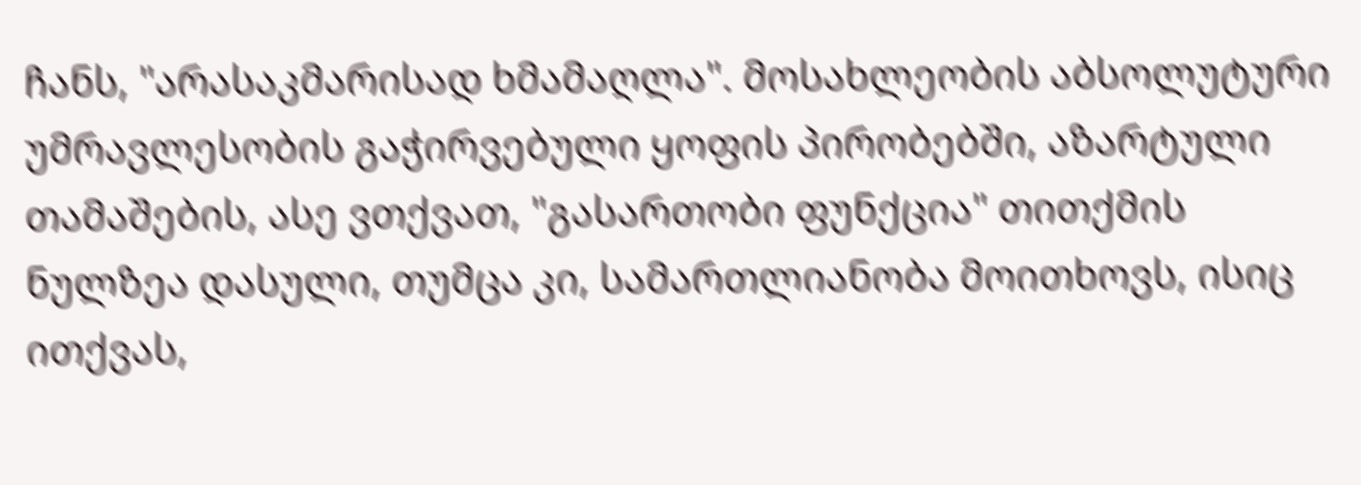ჩანს, "არასაკმარისად ხმამაღლა". მოსახლეობის აბსოლუტური უმრავლესობის გაჭირვებული ყოფის პირობებში, აზარტული თამაშების, ასე ვთქვათ, "გასართობი ფუნქცია" თითქმის ნულზეა დასული, თუმცა კი, სამართლიანობა მოითხოვს, ისიც ითქვას,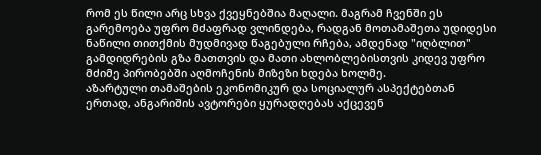რომ ეს წილი არც სხვა ქვეყნებშია მაღალი. მაგრამ ჩვენში ეს გარემოება უფრო მძაფრად ვლინდება, რადგან მოთამაშეთა უდიდესი ნაწილი თითქმის მუდმივად წაგებული რჩება, ამდენად "იღბლით" გამდიდრების გზა მათთვის და მათი ახლობლებისთვის კიდევ უფრო მძიმე პირობებში აღმოჩენის მიზეზი ხდება ხოლმე.
აზარტული თამაშების ეკონომიკურ და სოციალურ ასპექტებთან ერთად, ანგარიშის ავტორები ყურადღებას აქცევენ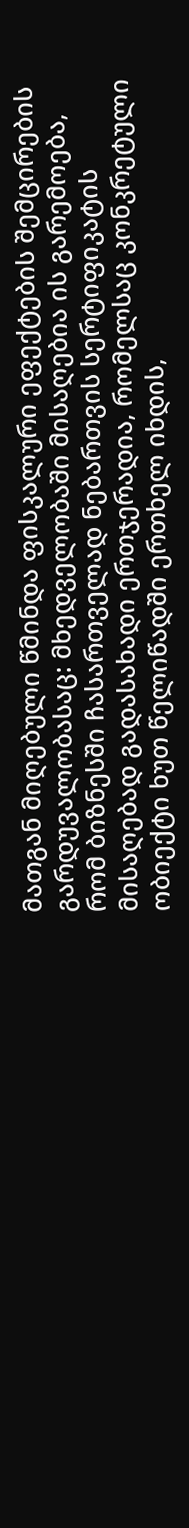მათგან მიღებული წმინდა ფისკალური ეფექტების შემცირების გარდუვალობასაც: მხედველობაში მისაღებია ის გარემოება, რომ ბიზნესში ჩასართველად ნებართვის სერტიფიკატის მისაღებად გადასახადი ერთჯერადია, რომელსაც კონკრეტული ობიექტი ხუთ წელიწადში ერთხელ იხდის,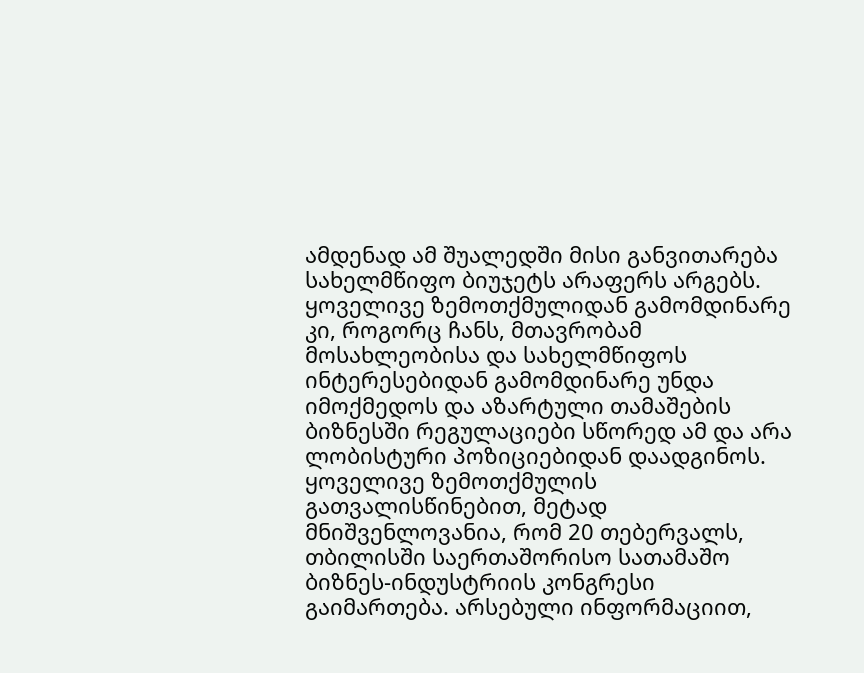ამდენად ამ შუალედში მისი განვითარება სახელმწიფო ბიუჯეტს არაფერს არგებს.
ყოველივე ზემოთქმულიდან გამომდინარე კი, როგორც ჩანს, მთავრობამ მოსახლეობისა და სახელმწიფოს ინტერესებიდან გამომდინარე უნდა იმოქმედოს და აზარტული თამაშების ბიზნესში რეგულაციები სწორედ ამ და არა ლობისტური პოზიციებიდან დაადგინოს.
ყოველივე ზემოთქმულის გათვალისწინებით, მეტად მნიშვენლოვანია, რომ 20 თებერვალს, თბილისში საერთაშორისო სათამაშო ბიზნეს-ინდუსტრიის კონგრესი გაიმართება. არსებული ინფორმაციით,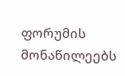ფორუმის მონაწილეებს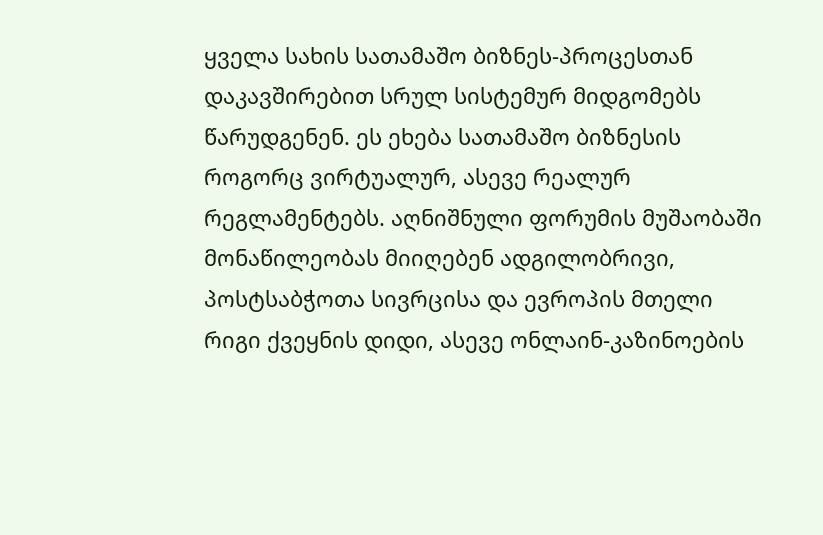ყველა სახის სათამაშო ბიზნეს-პროცესთან დაკავშირებით სრულ სისტემურ მიდგომებს წარუდგენენ. ეს ეხება სათამაშო ბიზნესის როგორც ვირტუალურ, ასევე რეალურ რეგლამენტებს. აღნიშნული ფორუმის მუშაობაში მონაწილეობას მიიღებენ ადგილობრივი, პოსტსაბჭოთა სივრცისა და ევროპის მთელი რიგი ქვეყნის დიდი, ასევე ონლაინ-კაზინოების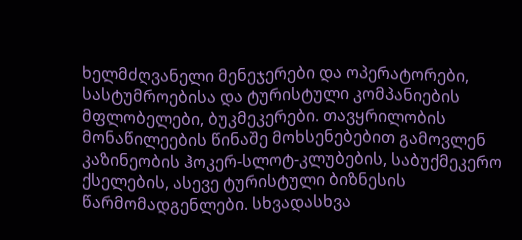ხელმძღვანელი მენეჯერები და ოპერატორები, სასტუმროებისა და ტურისტული კომპანიების მფლობელები, ბუკმეკერები. თავყრილობის მონაწილეების წინაშე მოხსენებებით გამოვლენ კაზინეობის ჰოკერ-სლოტ-კლუბების, საბუქმეკერო ქსელების, ასევე ტურისტული ბიზნესის წარმომადგენლები. სხვადასხვა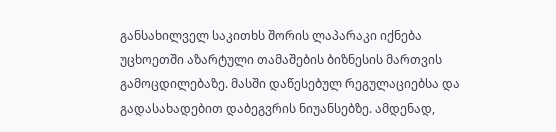განსახილველ საკითხს შორის ლაპარაკი იქნება უცხოეთში აზარტული თამაშების ბიზნესის მართვის გამოცდილებაზე. მასში დაწესებულ რეგულაციებსა და გადასახადებით დაბეგვრის ნიუანსებზე. ამდენად,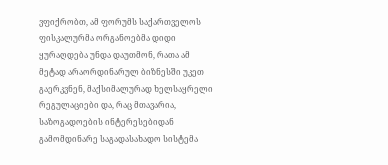ვფიქრობთ, ამ ფორუმს საქართველოს ფისკალურმა ორგანოებმა დიდი ყურაღდება უნდა დაუთმონ, რათა ამ მეტად არაორდინარულ ბიზნესში უკეთ გაერკვნენ, მაქსიმალურად ხელსაყრელი რეგულაციები და, რაც მთავარია, საზოგადოების ინტერესებიდან გამომდინარე საგადასახადო სისტემა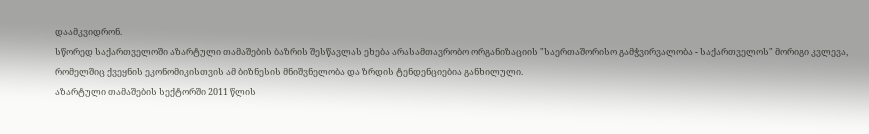დაამკვიდრონ.
სწორედ საქართველოში აზარტული თამაშების ბაზრის შესწავლას ეხება არასამთავრობო ორგანიზაციის "საერთაშორისო გამჭვირვალობა - საქართველოს" მორიგი კვლევა, რომელშიც ქვეყნის ეკონომიკისთვის ამ ბიზნესის მნიშვნელობა და ზრდის ტენდენციებია განხილული.
აზარტული თამაშების სექტორში 2011 წლის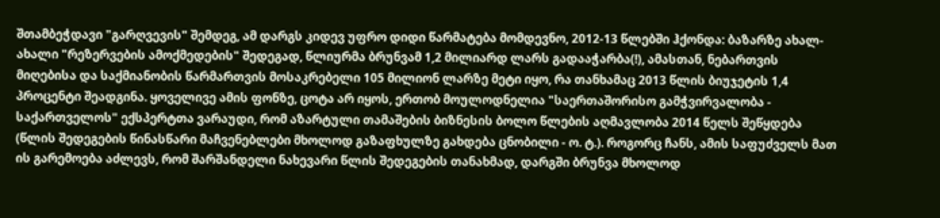შთამბეჭდავი "გარღვევის" შემდეგ, ამ დარგს კიდევ უფრო დიდი წარმატება მომდევნო, 2012-13 წლებში ჰქონდა: ბაზარზე ახალ-ახალი "რეზერვების ამოქმედების" შედეგად, წლიურმა ბრუნვამ 1,2 მილიარდ ლარს გადააჭარბა(!), ამასთან, ნებართვის მიღებისა და საქმიანობის წარმართვის მოსაკრებელი 105 მილიონ ლარზე მეტი იყო, რა თანხამაც 2013 წლის ბიუჯეტის 1,4 პროცენტი შეადგინა. ყოველივე ამის ფონზე, ცოტა არ იყოს, ერთობ მოულოდნელია "საერთაშორისო გამჭვირვალობა - საქართველოს" ექსპერტთა ვარაუდი, რომ აზარტული თამაშების ბიზნესის ბოლო წლების აღმავლობა 2014 წელს შეწყდება (წლის შედეგების წინასწარი მაჩვენებლები მხოლოდ გაზაფხულზე გახდება ცნობილი - ო. ტ.). როგორც ჩანს, ამის საფუძველს მათ ის გარემოება აძლევს, რომ შარშანდელი ნახევარი წლის შედეგების თანახმად, დარგში ბრუნვა მხოლოდ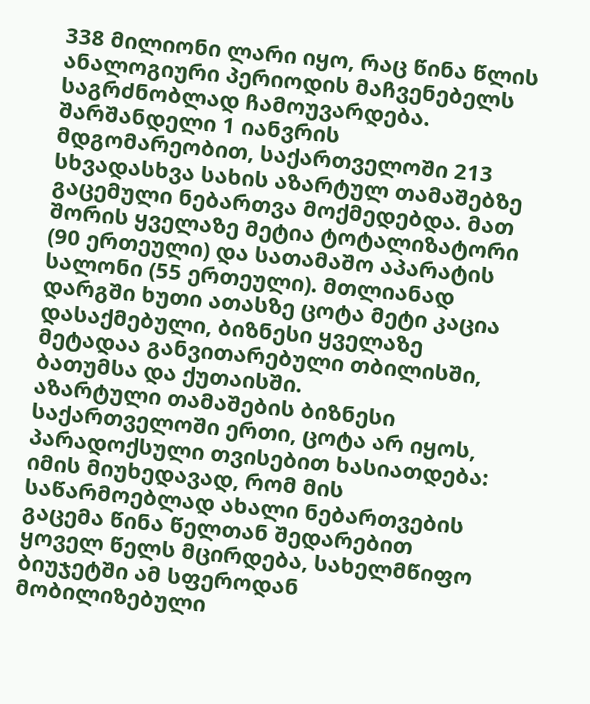338 მილიონი ლარი იყო, რაც წინა წლის ანალოგიური პერიოდის მაჩვენებელს საგრძნობლად ჩამოუვარდება.
შარშანდელი 1 იანვრის მდგომარეობით, საქართველოში 213 სხვადასხვა სახის აზარტულ თამაშებზე გაცემული ნებართვა მოქმედებდა. მათ შორის ყველაზე მეტია ტოტალიზატორი (90 ერთეული) და სათამაშო აპარატის სალონი (55 ერთეული). მთლიანად დარგში ხუთი ათასზე ცოტა მეტი კაცია დასაქმებული, ბიზნესი ყველაზე მეტადაა განვითარებული თბილისში, ბათუმსა და ქუთაისში.
აზარტული თამაშების ბიზნესი საქართველოში ერთი, ცოტა არ იყოს, პარადოქსული თვისებით ხასიათდება: იმის მიუხედავად, რომ მის საწარმოებლად ახალი ნებართვების გაცემა წინა წელთან შედარებით ყოველ წელს მცირდება, სახელმწიფო ბიუჯეტში ამ სფეროდან მობილიზებული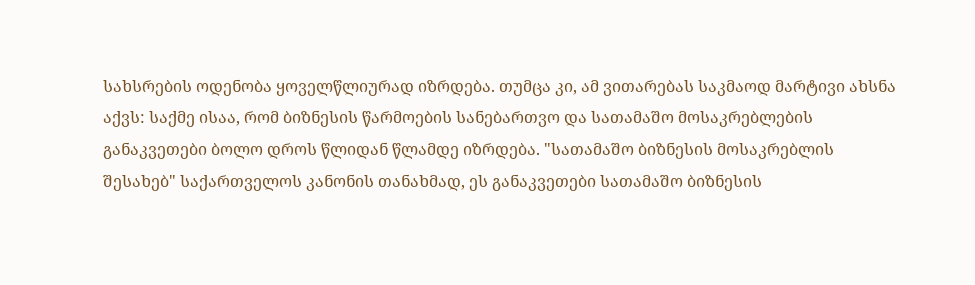სახსრების ოდენობა ყოველწლიურად იზრდება. თუმცა კი, ამ ვითარებას საკმაოდ მარტივი ახსნა აქვს: საქმე ისაა, რომ ბიზნესის წარმოების სანებართვო და სათამაშო მოსაკრებლების განაკვეთები ბოლო დროს წლიდან წლამდე იზრდება. "სათამაშო ბიზნესის მოსაკრებლის შესახებ" საქართველოს კანონის თანახმად, ეს განაკვეთები სათამაშო ბიზნესის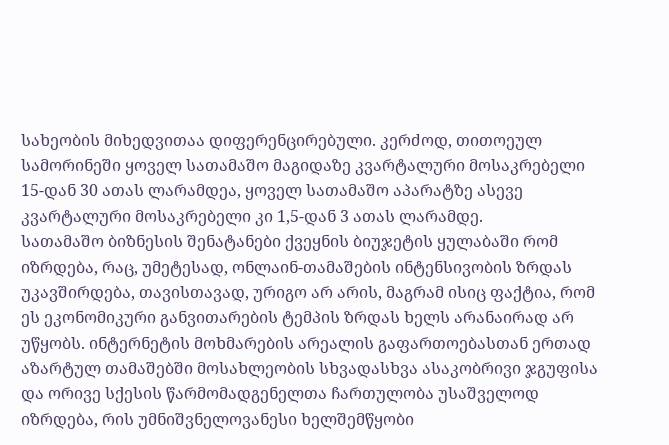სახეობის მიხედვითაა დიფერენცირებული. კერძოდ, თითოეულ სამორინეში ყოველ სათამაშო მაგიდაზე კვარტალური მოსაკრებელი 15-დან 30 ათას ლარამდეა, ყოველ სათამაშო აპარატზე ასევე კვარტალური მოსაკრებელი კი 1,5-დან 3 ათას ლარამდე.
სათამაშო ბიზნესის შენატანები ქვეყნის ბიუჯეტის ყულაბაში რომ იზრდება, რაც, უმეტესად, ონლაინ-თამაშების ინტენსივობის ზრდას უკავშირდება, თავისთავად, ურიგო არ არის, მაგრამ ისიც ფაქტია, რომ ეს ეკონომიკური განვითარების ტემპის ზრდას ხელს არანაირად არ უწყობს. ინტერნეტის მოხმარების არეალის გაფართოებასთან ერთად აზარტულ თამაშებში მოსახლეობის სხვადასხვა ასაკობრივი ჯგუფისა და ორივე სქესის წარმომადგენელთა ჩართულობა უსაშველოდ იზრდება, რის უმნიშვნელოვანესი ხელშემწყობი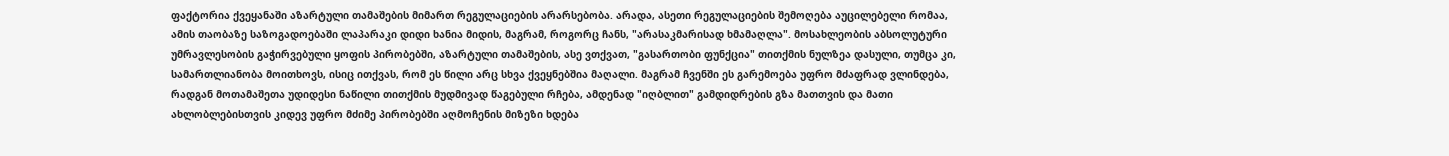ფაქტორია ქვეყანაში აზარტული თამაშების მიმართ რეგულაციების არარსებობა. არადა, ასეთი რეგულაციების შემოღება აუცილებელი რომაა, ამის თაობაზე საზოგადოებაში ლაპარაკი დიდი ხანია მიდის, მაგრამ, როგორც ჩანს, "არასაკმარისად ხმამაღლა". მოსახლეობის აბსოლუტური უმრავლესობის გაჭირვებული ყოფის პირობებში, აზარტული თამაშების, ასე ვთქვათ, "გასართობი ფუნქცია" თითქმის ნულზეა დასული, თუმცა კი, სამართლიანობა მოითხოვს, ისიც ითქვას, რომ ეს წილი არც სხვა ქვეყნებშია მაღალი. მაგრამ ჩვენში ეს გარემოება უფრო მძაფრად ვლინდება, რადგან მოთამაშეთა უდიდესი ნაწილი თითქმის მუდმივად წაგებული რჩება, ამდენად "იღბლით" გამდიდრების გზა მათთვის და მათი ახლობლებისთვის კიდევ უფრო მძიმე პირობებში აღმოჩენის მიზეზი ხდება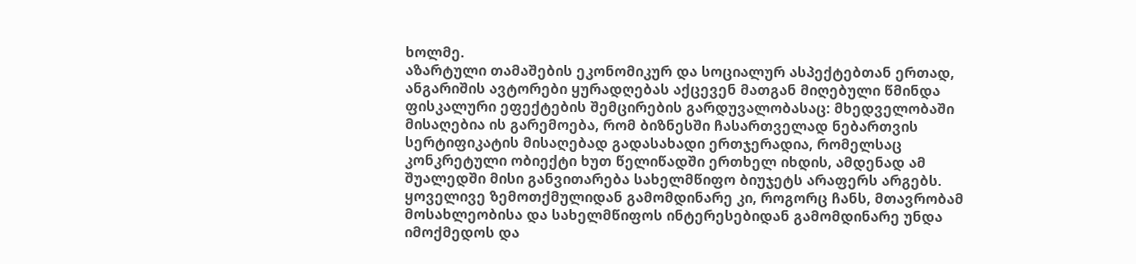ხოლმე.
აზარტული თამაშების ეკონომიკურ და სოციალურ ასპექტებთან ერთად, ანგარიშის ავტორები ყურადღებას აქცევენ მათგან მიღებული წმინდა ფისკალური ეფექტების შემცირების გარდუვალობასაც: მხედველობაში მისაღებია ის გარემოება, რომ ბიზნესში ჩასართველად ნებართვის სერტიფიკატის მისაღებად გადასახადი ერთჯერადია, რომელსაც კონკრეტული ობიექტი ხუთ წელიწადში ერთხელ იხდის, ამდენად ამ შუალედში მისი განვითარება სახელმწიფო ბიუჯეტს არაფერს არგებს.
ყოველივე ზემოთქმულიდან გამომდინარე კი, როგორც ჩანს, მთავრობამ მოსახლეობისა და სახელმწიფოს ინტერესებიდან გამომდინარე უნდა იმოქმედოს და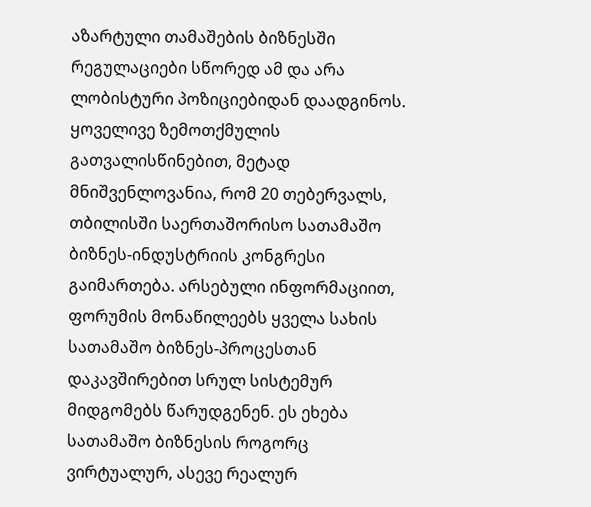აზარტული თამაშების ბიზნესში რეგულაციები სწორედ ამ და არა ლობისტური პოზიციებიდან დაადგინოს.
ყოველივე ზემოთქმულის გათვალისწინებით, მეტად მნიშვენლოვანია, რომ 20 თებერვალს, თბილისში საერთაშორისო სათამაშო ბიზნეს-ინდუსტრიის კონგრესი გაიმართება. არსებული ინფორმაციით, ფორუმის მონაწილეებს ყველა სახის სათამაშო ბიზნეს-პროცესთან დაკავშირებით სრულ სისტემურ მიდგომებს წარუდგენენ. ეს ეხება სათამაშო ბიზნესის როგორც ვირტუალურ, ასევე რეალურ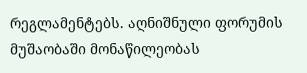რეგლამენტებს. აღნიშნული ფორუმის მუშაობაში მონაწილეობას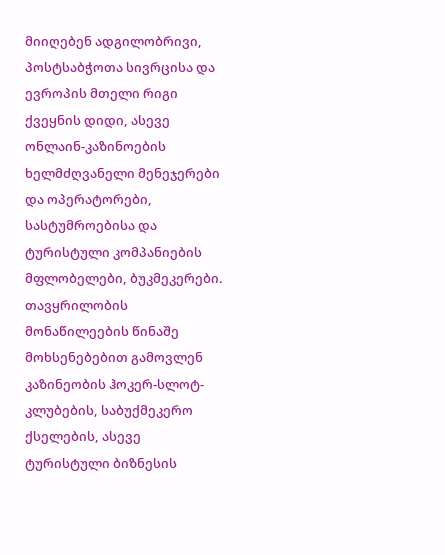მიიღებენ ადგილობრივი, პოსტსაბჭოთა სივრცისა და ევროპის მთელი რიგი ქვეყნის დიდი, ასევე ონლაინ-კაზინოების ხელმძღვანელი მენეჯერები და ოპერატორები, სასტუმროებისა და ტურისტული კომპანიების მფლობელები, ბუკმეკერები. თავყრილობის მონაწილეების წინაშე მოხსენებებით გამოვლენ კაზინეობის ჰოკერ-სლოტ-კლუბების, საბუქმეკერო ქსელების, ასევე ტურისტული ბიზნესის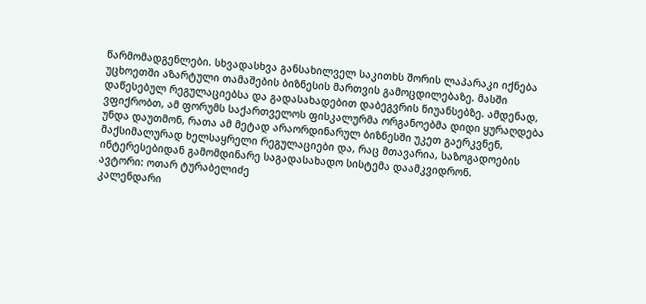წარმომადგენლები. სხვადასხვა განსახილველ საკითხს შორის ლაპარაკი იქნება უცხოეთში აზარტული თამაშების ბიზნესის მართვის გამოცდილებაზე. მასში დაწესებულ რეგულაციებსა და გადასახადებით დაბეგვრის ნიუანსებზე. ამდენად, ვფიქრობთ, ამ ფორუმს საქართველოს ფისკალურმა ორგანოებმა დიდი ყურაღდება უნდა დაუთმონ, რათა ამ მეტად არაორდინარულ ბიზნესში უკეთ გაერკვნენ, მაქსიმალურად ხელსაყრელი რეგულაციები და, რაც მთავარია, საზოგადოების ინტერესებიდან გამომდინარე საგადასახადო სისტემა დაამკვიდრონ.
ავტორი: ოთარ ტურაბელიძე
კალენდარი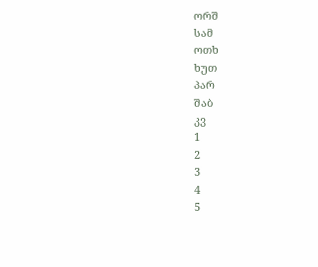ორშ
სამ
ოთხ
ხუთ
პარ
შაბ
კვ
1
2
3
4
5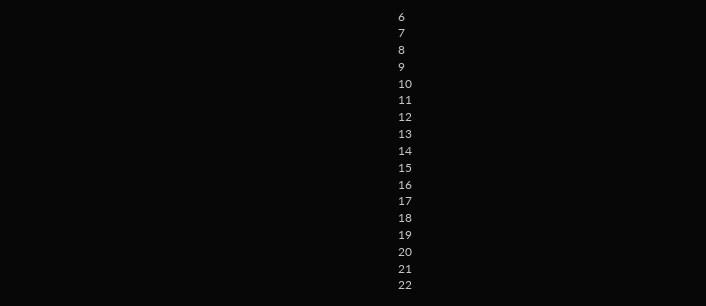6
7
8
9
10
11
12
13
14
15
16
17
18
19
20
21
22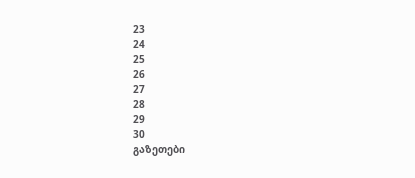23
24
25
26
27
28
29
30
გაზეთები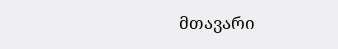მთავარი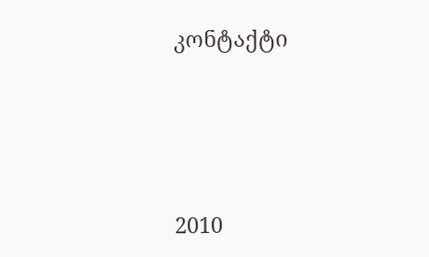კონტაქტი




2010